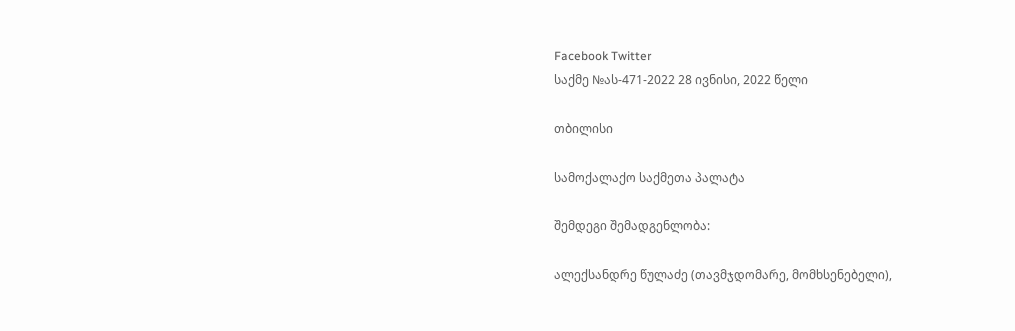Facebook Twitter
საქმე №ას-471-2022 28 ივნისი, 2022 წელი

თბილისი

სამოქალაქო საქმეთა პალატა

შემდეგი შემადგენლობა:

ალექსანდრე წულაძე (თავმჯდომარე, მომხსენებელი),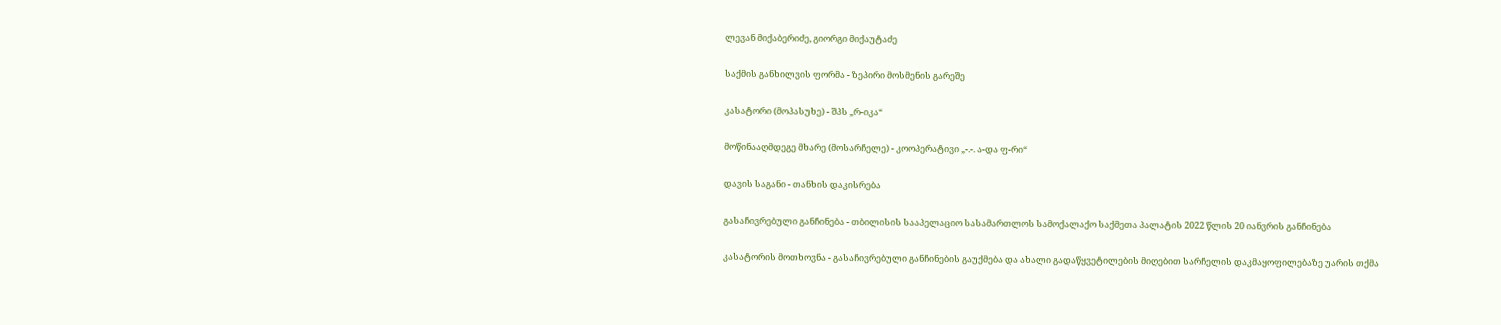ლევან მიქაბერიძე, გიორგი მიქაუტაძე

საქმის განხილვის ფორმა - ზეპირი მოსმენის გარეშე

კასატორი (მოპასუხე) - შპს „რ-იკა“

მოწინააღმდეგე მხარე (მოსარჩელე) - კოოპერატივი „-.-. ა-და ფ-რი“

დავის საგანი - თანხის დაკისრება

გასაჩივრებული განჩინება - თბილისის სააპელაციო სასამართლოს სამოქალაქო საქმეთა პალატის 2022 წლის 20 იანვრის განჩინება

კასატორის მოთხოვნა - გასაჩივრებული განჩინების გაუქმება და ახალი გადაწყვეტილების მიღებით სარჩელის დაკმაყოფილებაზე უარის თქმა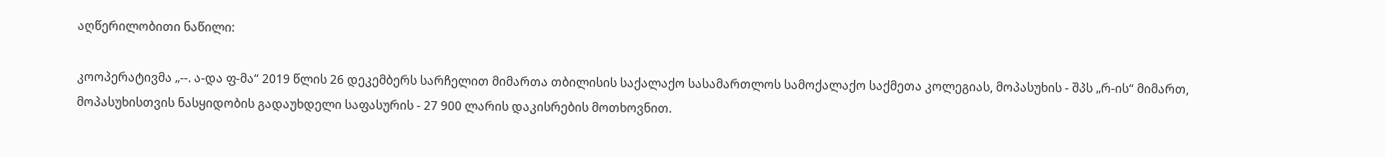აღწერილობითი ნაწილი:

კოოპერატივმა „--. ა-და ფ-მა“ 2019 წლის 26 დეკემბერს სარჩელით მიმართა თბილისის საქალაქო სასამართლოს სამოქალაქო საქმეთა კოლეგიას, მოპასუხის - შპს „რ-ის“ მიმართ, მოპასუხისთვის ნასყიდობის გადაუხდელი საფასურის - 27 900 ლარის დაკისრების მოთხოვნით.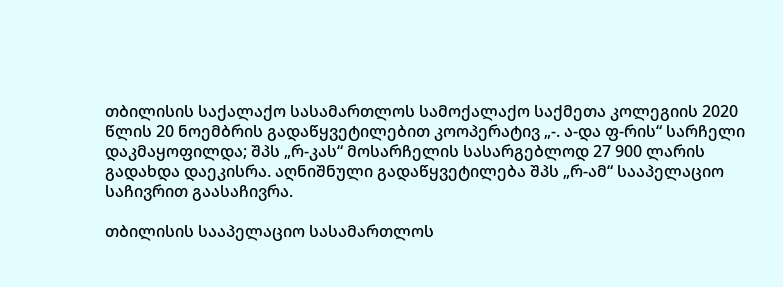თბილისის საქალაქო სასამართლოს სამოქალაქო საქმეთა კოლეგიის 2020 წლის 20 ნოემბრის გადაწყვეტილებით კოოპერატივ „-. ა-და ფ-რის“ სარჩელი დაკმაყოფილდა; შპს „რ-კას“ მოსარჩელის სასარგებლოდ 27 900 ლარის გადახდა დაეკისრა. აღნიშნული გადაწყვეტილება შპს „რ-ამ“ სააპელაციო საჩივრით გაასაჩივრა.

თბილისის სააპელაციო სასამართლოს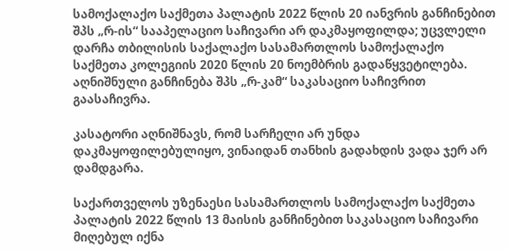სამოქალაქო საქმეთა პალატის 2022 წლის 20 იანვრის განჩინებით შპს „რ-ის“ სააპელაციო საჩივარი არ დაკმაყოფილდა; უცვლელი დარჩა თბილისის საქალაქო სასამართლოს სამოქალაქო საქმეთა კოლეგიის 2020 წლის 20 ნოემბრის გადაწყვეტილება. აღნიშნული განჩინება შპს „რ-კამ“ საკასაციო საჩივრით გაასაჩივრა.

კასატორი აღნიშნავს, რომ სარჩელი არ უნდა დაკმაყოფილებულიყო, ვინაიდან თანხის გადახდის ვადა ჯერ არ დამდგარა.

საქართველოს უზენაესი სასამართლოს სამოქალაქო საქმეთა პალატის 2022 წლის 13 მაისის განჩინებით საკასაციო საჩივარი მიღებულ იქნა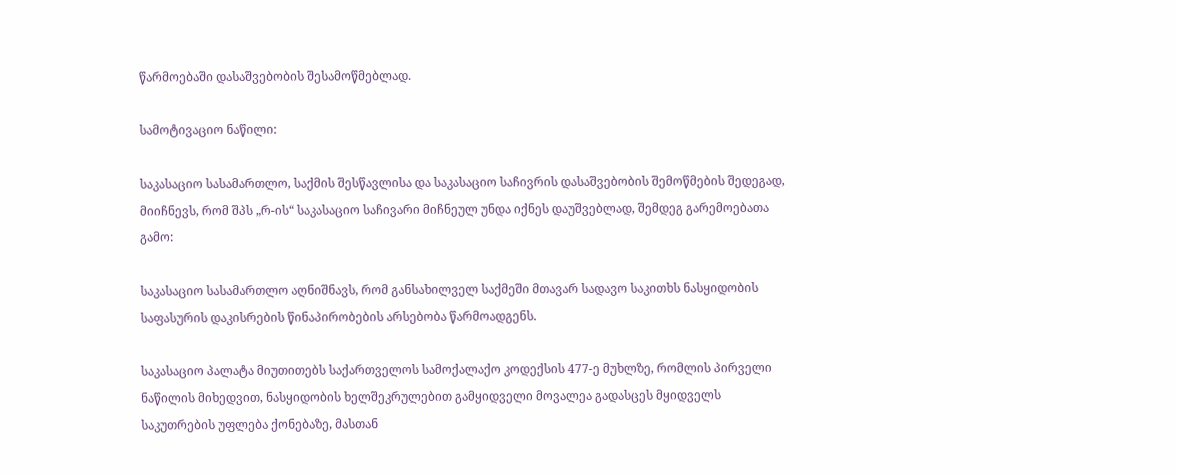წარმოებაში დასაშვებობის შესამოწმებლად.

სამოტივაციო ნაწილი:

საკასაციო სასამართლო, საქმის შესწავლისა და საკასაციო საჩივრის დასაშვებობის შემოწმების შედეგად, მიიჩნევს, რომ შპს „რ-ის“ საკასაციო საჩივარი მიჩნეულ უნდა იქნეს დაუშვებლად, შემდეგ გარემოებათა გამო:

საკასაციო სასამართლო აღნიშნავს, რომ განსახილველ საქმეში მთავარ სადავო საკითხს ნასყიდობის საფასურის დაკისრების წინაპირობების არსებობა წარმოადგენს.

საკასაციო პალატა მიუთითებს საქართველოს სამოქალაქო კოდექსის 477-ე მუხლზე, რომლის პირველი ნაწილის მიხედვით, ნასყიდობის ხელშეკრულებით გამყიდველი მოვალეა გადასცეს მყიდველს საკუთრების უფლება ქონებაზე, მასთან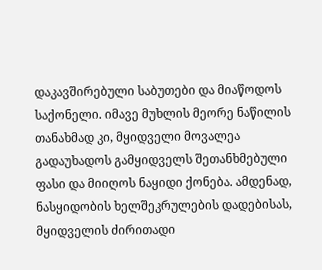დაკავშირებული საბუთები და მიაწოდოს საქონელი. იმავე მუხლის მეორე ნაწილის თანახმად კი, მყიდველი მოვალეა გადაუხადოს გამყიდველს შეთანხმებული ფასი და მიიღოს ნაყიდი ქონება. ამდენად, ნასყიდობის ხელშეკრულების დადებისას, მყიდველის ძირითადი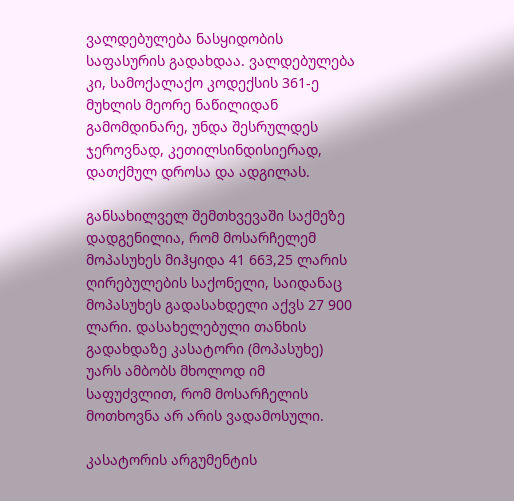ვალდებულება ნასყიდობის საფასურის გადახდაა. ვალდებულება კი, სამოქალაქო კოდექსის 361-ე მუხლის მეორე ნაწილიდან გამომდინარე, უნდა შესრულდეს ჯეროვნად, კეთილსინდისიერად, დათქმულ დროსა და ადგილას.

განსახილველ შემთხვევაში საქმეზე დადგენილია, რომ მოსარჩელემ მოპასუხეს მიჰყიდა 41 663,25 ლარის ღირებულების საქონელი, საიდანაც მოპასუხეს გადასახდელი აქვს 27 900 ლარი. დასახელებული თანხის გადახდაზე კასატორი (მოპასუხე) უარს ამბობს მხოლოდ იმ საფუძვლით, რომ მოსარჩელის მოთხოვნა არ არის ვადამოსული.

კასატორის არგუმენტის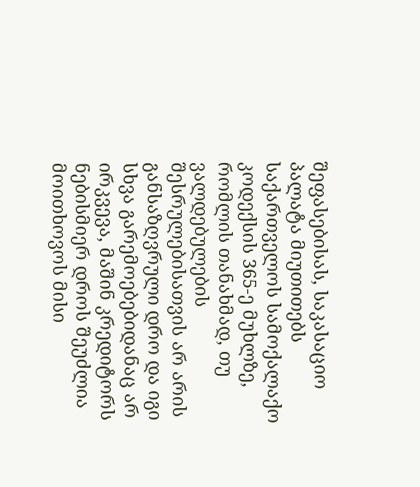შეფასებისას, საკასაციო პალატა მიუთითებს საქართველოს სამოქალაქო კოდექსის 365-ე მუხლზე, რომლის თანახმად, თუ ვალდებულების შესრულებისათვის არ არის განსაზღვრული დრო და იგი სხვა გარემოებებიდანაც არ ირკვევა, მაშინ კრედიტორს ნებისმიერ დროს შეუძლია მოითხოვოს მისი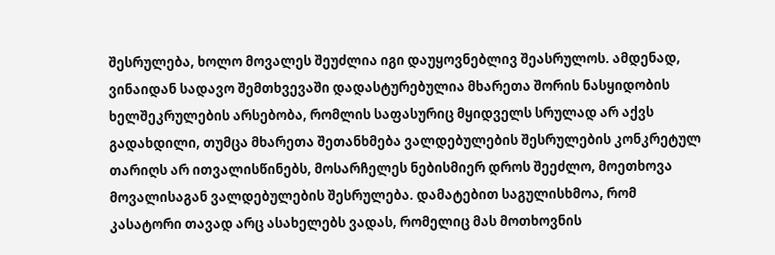შესრულება, ხოლო მოვალეს შეუძლია იგი დაუყოვნებლივ შეასრულოს. ამდენად, ვინაიდან სადავო შემთხვევაში დადასტურებულია მხარეთა შორის ნასყიდობის ხელშეკრულების არსებობა, რომლის საფასურიც მყიდველს სრულად არ აქვს გადახდილი, თუმცა მხარეთა შეთანხმება ვალდებულების შესრულების კონკრეტულ თარიღს არ ითვალისწინებს, მოსარჩელეს ნებისმიერ დროს შეეძლო, მოეთხოვა მოვალისაგან ვალდებულების შესრულება. დამატებით საგულისხმოა, რომ კასატორი თავად არც ასახელებს ვადას, რომელიც მას მოთხოვნის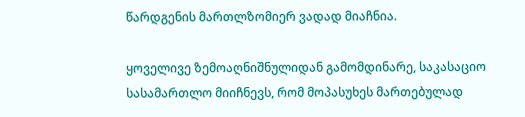წარდგენის მართლზომიერ ვადად მიაჩნია.

ყოველივე ზემოაღნიშნულიდან გამომდინარე, საკასაციო სასამართლო მიიჩნევს, რომ მოპასუხეს მართებულად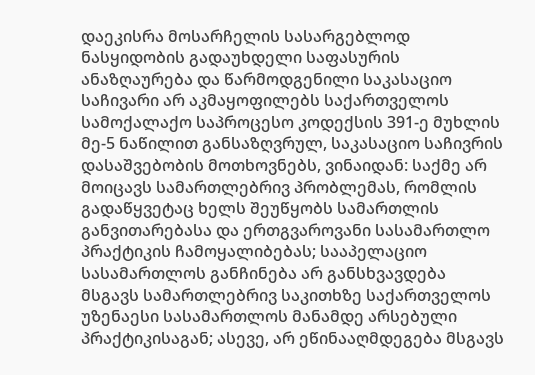დაეკისრა მოსარჩელის სასარგებლოდ ნასყიდობის გადაუხდელი საფასურის ანაზღაურება და წარმოდგენილი საკასაციო საჩივარი არ აკმაყოფილებს საქართველოს სამოქალაქო საპროცესო კოდექსის 391-ე მუხლის მე-5 ნაწილით განსაზღვრულ, საკასაციო საჩივრის დასაშვებობის მოთხოვნებს, ვინაიდან: საქმე არ მოიცავს სამართლებრივ პრობლემას, რომლის გადაწყვეტაც ხელს შეუწყობს სამართლის განვითარებასა და ერთგვაროვანი სასამართლო პრაქტიკის ჩამოყალიბებას; სააპელაციო სასამართლოს განჩინება არ განსხვავდება მსგავს სამართლებრივ საკითხზე საქართველოს უზენაესი სასამართლოს მანამდე არსებული პრაქტიკისაგან; ასევე, არ ეწინააღმდეგება მსგავს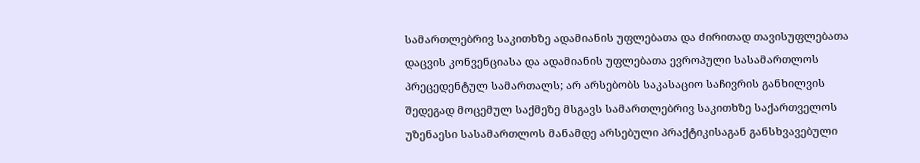სამართლებრივ საკითხზე ადამიანის უფლებათა და ძირითად თავისუფლებათა დაცვის კონვენციასა და ადამიანის უფლებათა ევროპული სასამართლოს პრეცედენტულ სამართალს; არ არსებობს საკასაციო საჩივრის განხილვის შედეგად მოცემულ საქმეზე მსგავს სამართლებრივ საკითხზე საქართველოს უზენაესი სასამართლოს მანამდე არსებული პრაქტიკისაგან განსხვავებული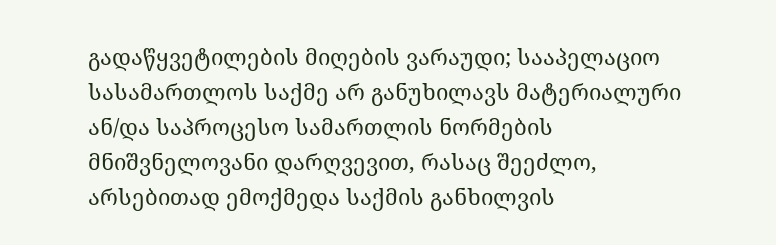გადაწყვეტილების მიღების ვარაუდი; სააპელაციო სასამართლოს საქმე არ განუხილავს მატერიალური ან/და საპროცესო სამართლის ნორმების მნიშვნელოვანი დარღვევით, რასაც შეეძლო, არსებითად ემოქმედა საქმის განხილვის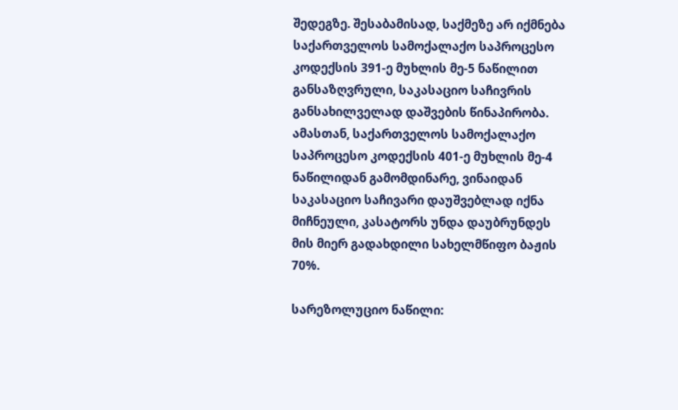შედეგზე. შესაბამისად, საქმეზე არ იქმნება საქართველოს სამოქალაქო საპროცესო კოდექსის 391-ე მუხლის მე-5 ნაწილით განსაზღვრული, საკასაციო საჩივრის განსახილველად დაშვების წინაპირობა. ამასთან, საქართველოს სამოქალაქო საპროცესო კოდექსის 401-ე მუხლის მე-4 ნაწილიდან გამომდინარე, ვინაიდან საკასაციო საჩივარი დაუშვებლად იქნა მიჩნეული, კასატორს უნდა დაუბრუნდეს მის მიერ გადახდილი სახელმწიფო ბაჟის 70%.

სარეზოლუციო ნაწილი: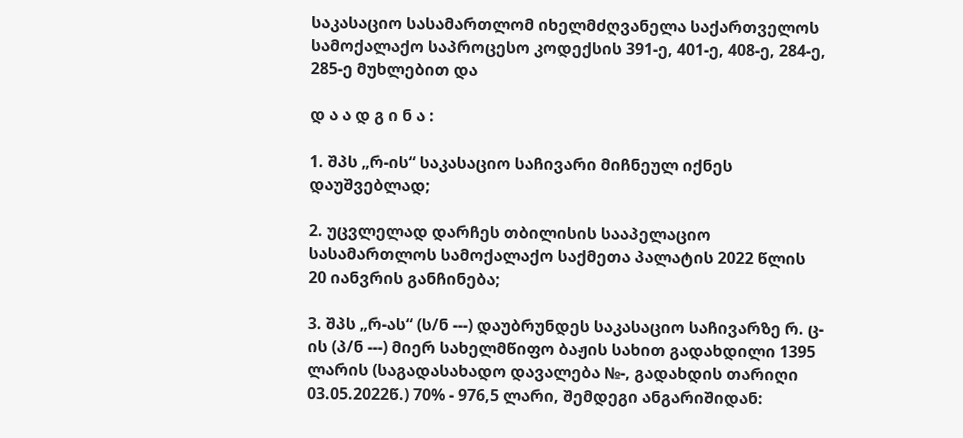საკასაციო სასამართლომ იხელმძღვანელა საქართველოს სამოქალაქო საპროცესო კოდექსის 391-ე, 401-ე, 408-ე, 284-ე, 285-ე მუხლებით და

დ ა ა დ გ ი ნ ა :

1. შპს „რ-ის“ საკასაციო საჩივარი მიჩნეულ იქნეს დაუშვებლად;

2. უცვლელად დარჩეს თბილისის სააპელაციო სასამართლოს სამოქალაქო საქმეთა პალატის 2022 წლის 20 იანვრის განჩინება;

3. შპს „რ-ას“ (ს/ნ ---) დაუბრუნდეს საკასაციო საჩივარზე რ. ც-ის (პ/ნ ---) მიერ სახელმწიფო ბაჟის სახით გადახდილი 1395 ლარის (საგადასახადო დავალება №-, გადახდის თარიღი 03.05.2022წ.) 70% - 976,5 ლარი, შემდეგი ანგარიშიდან: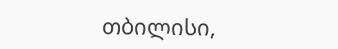თბილისი,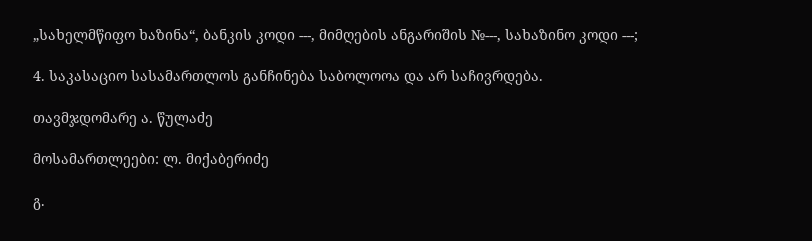„სახელმწიფო ხაზინა“, ბანკის კოდი ---, მიმღების ანგარიშის №---, სახაზინო კოდი ---;

4. საკასაციო სასამართლოს განჩინება საბოლოოა და არ საჩივრდება.

თავმჯდომარე ა. წულაძე

მოსამართლეები: ლ. მიქაბერიძე

გ.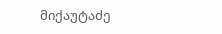მიქაუტაძე